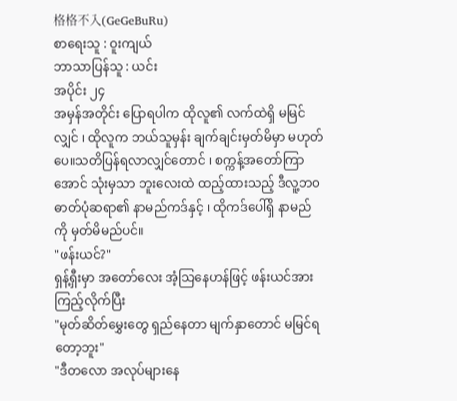格格不入(GeGeBuRu)
စာရေးသူ : ဝူးကျယ်
ဘာသာပြန်သူ : ယင်း
အပိုင်း ၂၄
အမှန်အတိုင်း ပြောရပါက ထိုလူ၏ လက်ထဲရှိ မမြင်လျှင် ၊ ထိုလူက ဘယ်သူမှန်း ချက်ချင်းမှတ်မိမှာ မဟုတ်ပေ။သတိပြန်ရလာလျှင်တောင် ၊ စက္ကန့်အတော်ကြာအောင် သုံးမှသာ ဘူးလေးထဲ ထည့်ထားသည့် ဒီလူ့ဘ၀ဓာတ်ပုံဆရာ၏ နာမည်ကဒ်နှင့် ၊ ထိုကဒ်ပေါ်ရှိ နာမည်ကို မှတ်မိမည်ပင်။
"ဖန်းယင်?"
ရှန့်ရှီးမှာ အတော်လေး အံ့သြနေဟန်ဖြင့် ဖန်းယင်အား ကြည့်လိုက်ပြီး
"မုတ်ဆိတ်မွှေးတွေ ရှည်နေတာ မျက်နှာတောင် မမြင်ရတော့ဘူး"
"ဒီတလော အလုပ်များနေ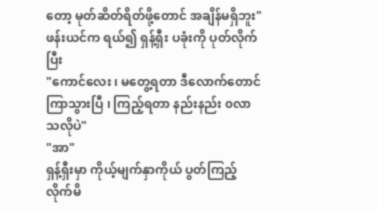တော့ မုတ်ဆိတ်ရိတ်ဖို့တောင် အချိန်မရှိဘူး"
ဖန်းယင်က ရယ်၍ ရှန့်ရှီး ပခုံးကို ပုတ်လိုက်ပြီး
"ကောင်လေး ၊ မတွေ့ရတာ ဒီလောက်တောင် ကြာသွားပြီ ၊ ကြည့်ရတာ နည်းနည်း ၀လာသလိုပဲ"
"အာ"
ရှန့်ရှီးမှာ ကိုယ့်မျက်နှာကိုယ် ပွတ်ကြည့်လိုက်မိ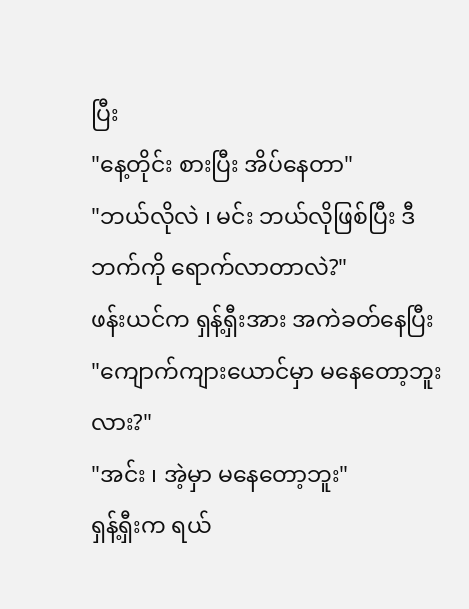ပြီး
"နေ့တိုင်း စားပြီး အိပ်နေတာ"
"ဘယ်လိုလဲ ၊ မင်း ဘယ်လိုဖြစ်ပြီး ဒီဘက်ကို ရောက်လာတာလဲ?"
ဖန်းယင်က ရှန့်ရှီးအား အကဲခတ်နေပြီး
"ကျောက်ကျားယောင်မှာ မနေတော့ဘူးလား?"
"အင်း ၊ အဲ့မှာ မနေတော့ဘူး"
ရှန့်ရှီးက ရယ်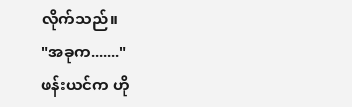လိုက်သည်။
"အခုက......."
ဖန်းယင်က ဟို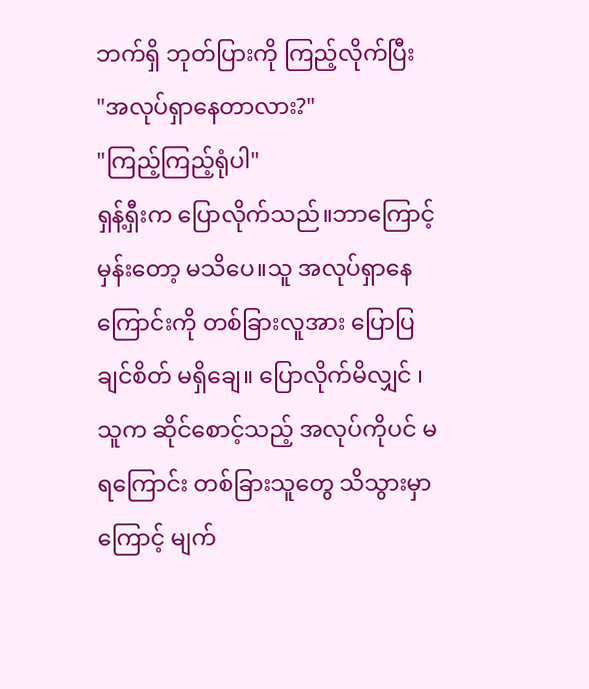ဘက်ရှိ ဘုတ်ပြားကို ကြည့်လိုက်ပြီး
"အလုပ်ရှာနေတာလား?"
"ကြည့်ကြည့်ရုံပါ"
ရှန့်ရှီးက ပြောလိုက်သည်။ဘာကြောင့်မှန်းတော့ မသိပေ။သူ အလုပ်ရှာနေကြောင်းကို တစ်ခြားလူအား ပြောပြချင်စိတ် မရှိချေ။ ပြောလိုက်မိလျှင် ၊ သူက ဆိုင်စောင့်သည့် အလုပ်ကိုပင် မရကြောင်း တစ်ခြားသူတွေ သိသွားမှာကြောင့် မျက်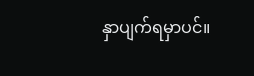နှာပျက်ရမှာပင်။